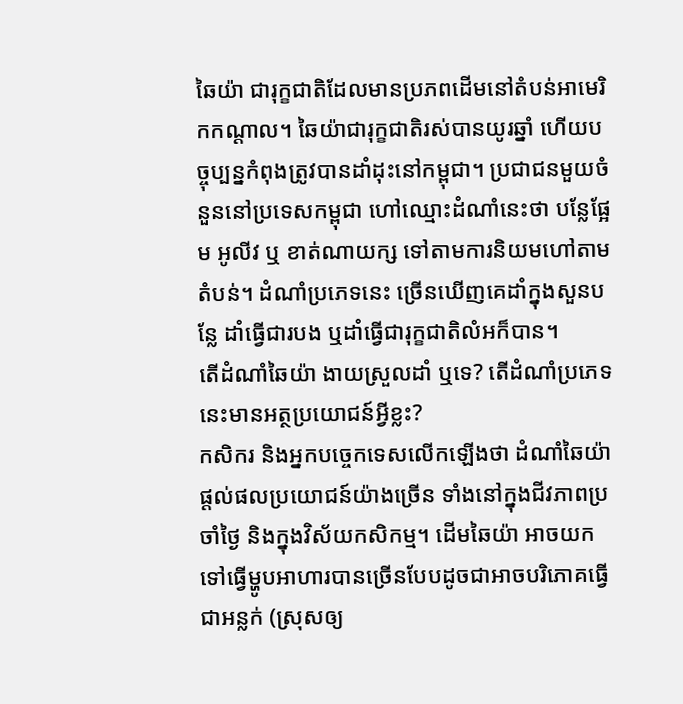ឆៃយ៉ា ជារុក្ខជាតិដែលមានប្រភពដើមនៅតំបន់អាមេរិកកណ្ដាល។ ឆៃយ៉ាជារុក្ខជាតិរស់បានយូរឆ្នាំ ហើយបច្ចុប្បន្នកំពុងត្រូវបានដាំដុះនៅកម្ពុជា។ ប្រជាជនមួយចំនួននៅប្រទេសកម្ពុជា ហៅឈ្មោះដំណាំនេះថា បន្លែផ្អែម អូលីវ ឬ ខាត់ណាយក្ស ទៅតាមការនិយមហៅតាមតំបន់។ ដំណាំប្រភេទនេះ ច្រើនឃើញគេដាំក្នុងសួនបន្លែ ដាំធ្វើជារបង ឬដាំធ្វើជារុក្ខជាតិលំអក៏បាន។
តើដំណាំឆៃយ៉ា ងាយស្រួលដាំ ឬទេ? តើដំណាំប្រភេទនេះមានអត្ថប្រយោជន៍អ្វីខ្លះ?
កសិករ និងអ្នកបច្ចេកទេសលើកឡើងថា ដំណាំឆៃយ៉ា ផ្តល់ផលប្រយោជន៍យ៉ាងច្រើន ទាំងនៅក្នុងជីវភាពប្រចាំថ្ងៃ និងក្នុងវិស័យកសិកម្ម។ ដើមឆៃយ៉ា អាចយកទៅធ្វើម្ហូបអាហារបានច្រើនបែបដូចជាអាចបរិភោគធ្វើជាអន្លក់ (ស្រុសឲ្យ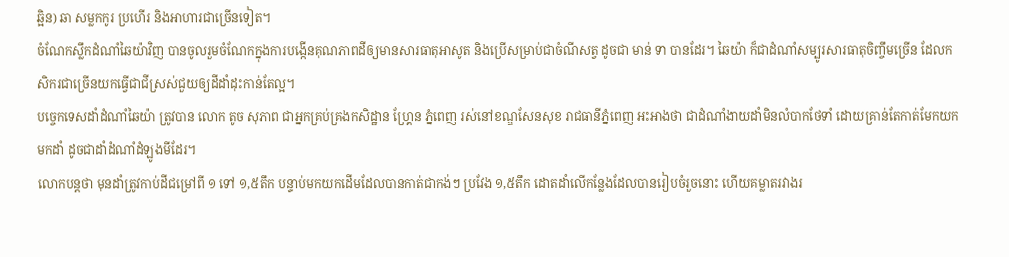ឆ្អិន) ឆា សម្លកកូរ ប្រហើរ និងអាហារជាច្រើនទៀត។
ចំណែកស្លឹកដំណាំឆៃយ៉ាវិញ បានចូលរួមចំណែកក្នុងការបង្កើនគុណភាពដីឲ្យមានសារធាតុអាសូត និងប្រើសម្រាប់ជាចំណីសត្វ ដូចជា មាន់ ទា បានដែរ។ ឆៃយ៉ា ក៏ជាដំណាំសម្បូរសារធាតុចិញ្ចឹមច្រើន ដែលកសិករជាច្រើនយកធ្វើជាជីស្រស់ជួយឲ្យដីដាំដុះកាន់តែល្អ។
បច្ចេកទេសដាំដំណាំឆៃយ៉ា ត្រូវបាន លោក តូច សុភាព ជាអ្នកគ្រប់គ្រងកសិដ្ឋាន ហ្គ្រែន ភ្នំពេញ រស់នៅខណ្ឌសែនសុខ រាជធានីភ្នំពេញ អះអាងថា ជាដំណាំងាយដាំមិនលំបាកថែទាំ ដោយគ្រាន់តែកាត់មែកយកមកដាំ ដូចជាដាំដំណាំដំឡូងមីដែរ។
លោកបន្តថា មុនដាំត្រូវកាប់ដីជម្រៅពី ១ ទៅ ១,៥តឹក បន្ទាប់មកយកដើមដែលបានកាត់ជាកង់ៗ ប្រវែង ១,៥តឹក ដោតដាំលើកន្លែងដែលបានរៀបចំរួចនោះ ហើយគម្លាតរវាងរ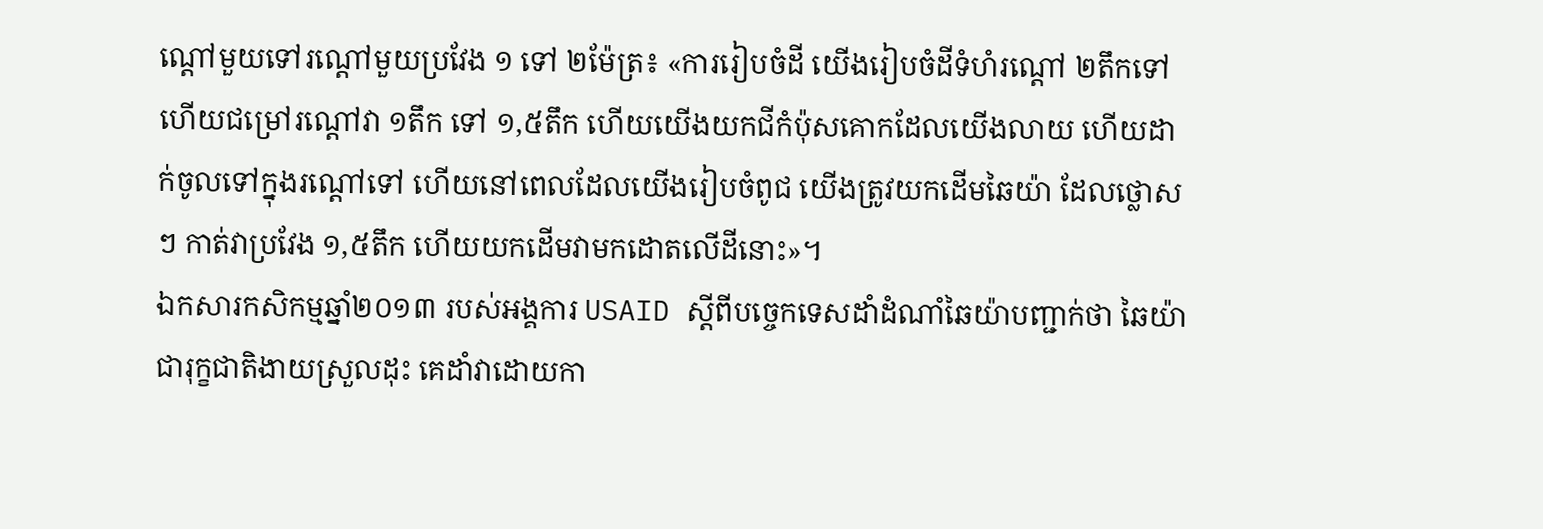ណ្ដៅមួយទៅរណ្ដៅមួយប្រវែង ១ ទៅ ២ម៉ែត្រ៖ «ការរៀបចំដី យើងរៀបចំដីទំហំរណ្ដៅ ២តឹកទៅ ហើយជម្រៅរណ្ដៅវា ១តឹក ទៅ ១,៥តឹក ហើយយើងយកជីកំប៉ុសគោកដែលយើងលាយ ហើយដាក់ចូលទៅក្នុងរណ្ដៅទៅ ហើយនៅពេលដែលយើងរៀបចំពូជ យើងត្រូវយកដើមឆៃយ៉ា ដែលថ្លោសៗ កាត់វាប្រវែង ១,៥តឹក ហើយយកដើមវាមកដោតលើដីនោះ»។
ឯកសារកសិកម្មឆ្នាំ២០១៣ របស់អង្គការ USAID ស្ដីពីបច្ចេកទេសដាំដំណាំឆៃយ៉ាបញ្ជាក់ថា ឆៃយ៉ាជារុក្ខជាតិងាយស្រួលដុះ គេដាំវាដោយកា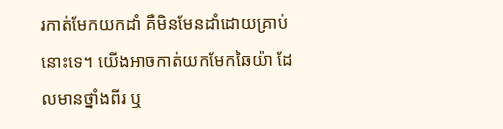រកាត់មែកយកដាំ គឺមិនមែនដាំដោយគ្រាប់នោះទេ។ យើងអាចកាត់យកមែកឆៃយ៉ា ដែលមានថ្នាំងពីរ ឬ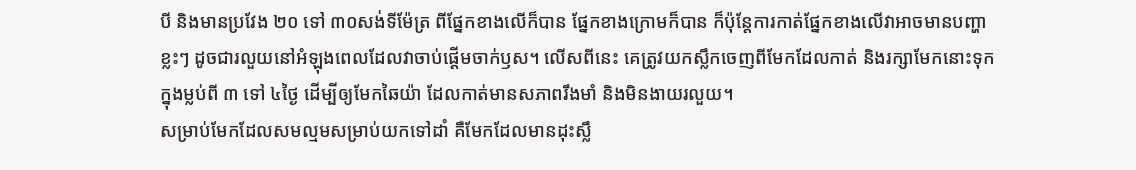បី និងមានប្រវែង ២០ ទៅ ៣០សង់ទីម៉ែត្រ ពីផ្នែកខាងលើក៏បាន ផ្នែកខាងក្រោមក៏បាន ក៏ប៉ុន្តែការកាត់ផ្នែកខាងលើវាអាចមានបញ្ហាខ្លះៗ ដូចជារលួយនៅអំឡុងពេលដែលវាចាប់ផ្ដើមចាក់ឫស។ លើសពីនេះ គេត្រូវយកស្លឹកចេញពីមែកដែលកាត់ និងរក្សាមែកនោះទុកក្នុងម្លប់ពី ៣ ទៅ ៤ថ្ងៃ ដើម្បីឲ្យមែកឆៃយ៉ា ដែលកាត់មានសភាពរឹងមាំ និងមិនងាយរលួយ។
សម្រាប់មែកដែលសមល្មមសម្រាប់យកទៅដាំ គឺមែកដែលមានដុះស្លឹ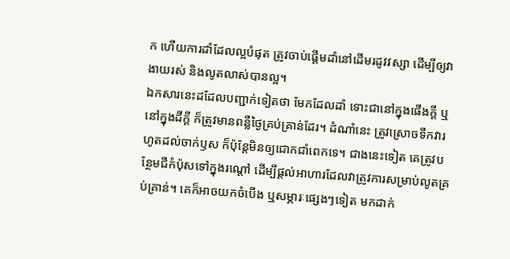ក ហើយការដាំដែលល្អបំផុត ត្រូវចាប់ផ្ដើមដាំនៅដើមរដូវវស្សា ដើម្បីឲ្យវាងាយរស់ និងលូតលាស់បានល្អ។
ឯកសារនេះដដែលបញ្ជាក់ទៀតថា មែកដែលដាំ ទោះជានៅក្នុងផើងក្តី ឬនៅក្នុងដីក្តី ក៏ត្រូវមានពន្លឺថ្ងៃគ្រប់គ្រាន់ដែរ។ ដំណាំនេះ ត្រូវស្រោចទឹកវារហូតដល់ចាក់ឫស ក៏ប៉ុន្តែមិនឲ្យជោកជាំពេកទេ។ ជាងនេះទៀត គេត្រូវបន្ថែមជីកំប៉ុសទៅក្នុងរណ្ដៅ ដើម្បីផ្ដល់អាហារដែលវាត្រូវការសម្រាប់លូតគ្រប់គ្រាន់។ គេក៏អាចយកចំបើង ឬសម្ភារៈផ្សេងៗទៀត មកដាក់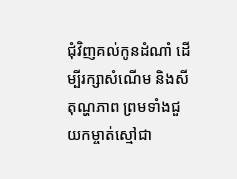ជុំវិញគល់កូនដំណាំ ដើម្បីរក្សាសំណើម និងសីតុណ្ហភាព ព្រមទាំងជួយកម្ចាត់ស្មៅជា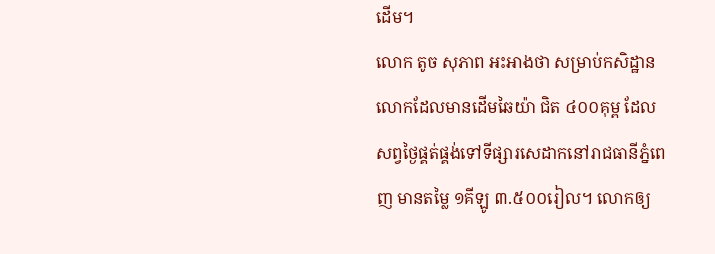ដើម។
លោក តូច សុភាព អះអាងថា សម្រាប់កសិដ្ឋានលោកដែលមានដើមឆៃយ៉ា ជិត ៤០០គុម្ព ដែលសព្វថ្ងៃផ្គត់ផ្គង់ទៅទីផ្សារសេដាកនៅរាជធានីភ្នំពេញ មានតម្លៃ ១គីឡូ ៣.៥០០រៀល។ លោកឲ្យ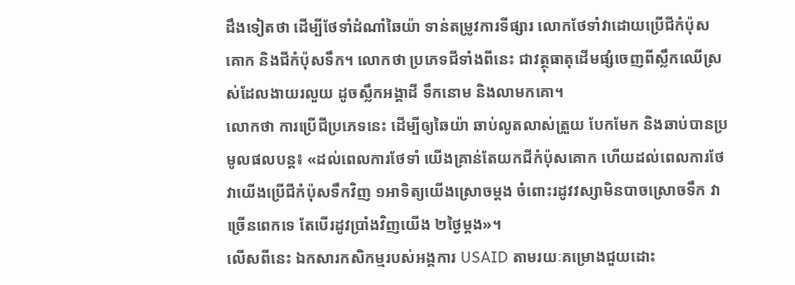ដឹងទៀតថា ដើម្បីថែទាំដំណាំឆៃយ៉ា ទាន់តម្រូវការទីផ្សារ លោកថែទាំវាដោយប្រើជីកំប៉ុសគោក និងជីកំប៉ុសទឹក។ លោកថា ប្រភេទជីទាំងពីនេះ ជាវត្ថុធាតុដើមផ្សំចេញពីស្លឹកឈើស្រស់ដែលងាយរលួយ ដូចស្លឹកអង្គាដី ទឹកនោម និងលាមកគោ។
លោកថា ការប្រើជីប្រភេទនេះ ដើម្បីឲ្យឆៃយ៉ា ឆាប់លូតលាស់ត្រួយ បែកមែក និងឆាប់បានប្រមូលផលបន្ត៖ «ដល់ពេលការថែទាំ យើងគ្រាន់តែយកជីកំប៉ុសគោក ហើយដល់ពេលការថែវាយើងប្រើជីកំប៉ុសទឹកវិញ ១អាទិត្យយើងស្រោចម្ដង ចំពោះរដូវវស្សាមិនបាចស្រោចទឹក វាច្រើនពេកទេ តែបើរដូវប្រាំងវិញយើង ២ថ្ងៃម្ដង»។
លើសពីនេះ ឯកសារកសិកម្មរបស់អង្គការ USAID តាមរយៈគម្រោងជួយដោះ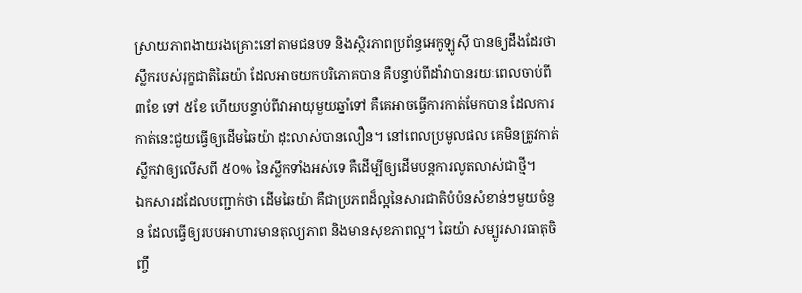ស្រាយភាពងាយរងគ្រោះនៅតាមជនបទ និងស្ថិរភាពប្រព័ន្ធអេកូឡូស៊ី បានឲ្យដឹងដែរថា ស្លឹករបស់រុក្ខជាតិឆៃយ៉ា ដែលអាចយកបរិភោគបាន គឺបន្ទាប់ពីដាំវាបានរយៈពេលចាប់ពី ៣ខែ ទៅ ៥ខែ ហើយបន្ទាប់ពីវាអាយុមួយឆ្នាំទៅ គឺគេអាចធ្វើការកាត់មែកបាន ដែលការកាត់នេះជួយធ្វើឲ្យដើមឆៃយ៉ា ដុះលាស់បានលឿន។ នៅពេលប្រមូលផល គេមិនត្រូវកាត់ស្លឹកវាឲ្យលើសពី ៥០% នៃស្លឹកទាំងអស់ទេ គឺដើម្បីឲ្យដើមបន្តការលូតលាស់ជាថ្មី។
ឯកសារដដែលបញ្ជាក់ថា ដើមឆៃយ៉ា គឺជាប្រភពដ៏ល្អនៃសារជាតិបំប៉នសំខាន់ៗមួយចំនួន ដែលធ្វើឲ្យរបបអាហារមានតុល្យភាព និងមានសុខភាពល្អ។ ឆៃយ៉ា សម្បូរសារធាតុចិញ្ចឹ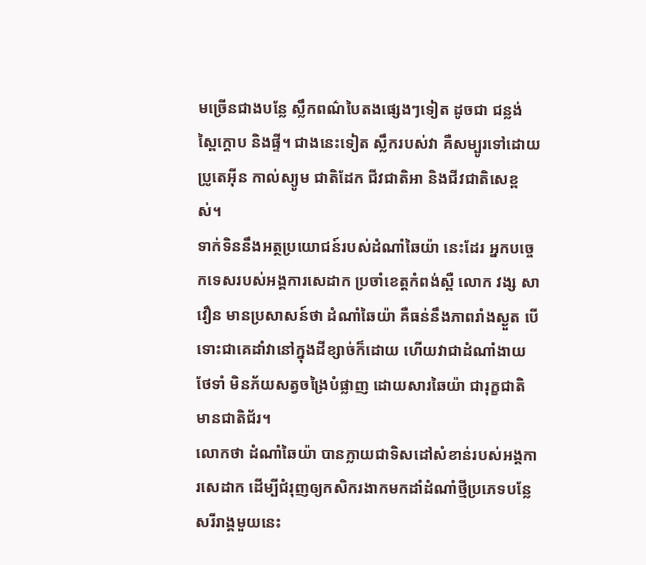មច្រើនជាងបន្លែ ស្លឹកពណ៌បៃតងផ្សេងៗទៀត ដូចជា ជន្លង់ ស្ពៃក្ដោប និងផ្ទី។ ជាងនេះទៀត ស្លឹករបស់វា គឺសម្បូរទៅដោយប្រូតេអ៊ីន កាល់ស្យូម ជាតិដែក ជីវជាតិអា និងជីវជាតិសេខ្ពស់។
ទាក់ទិននឹងអត្ថប្រយោជន៍របស់ដំណាំឆៃយ៉ា នេះដែរ អ្នកបច្ចេកទេសរបស់អង្គការសេដាក ប្រចាំខេត្តកំពង់ស្ពឺ លោក វង្ស សាវឿន មានប្រសាសន៍ថា ដំណាំឆៃយ៉ា គឺធន់នឹងភាពរាំងស្ងួត បើទោះជាគេដាំវានៅក្នុងដីខ្សាច់ក៏ដោយ ហើយវាជាដំណាំងាយថែទាំ មិនភ័យសត្វចង្រៃបំផ្លាញ ដោយសារឆៃយ៉ា ជារុក្ខជាតិមានជាតិជ័រ។
លោកថា ដំណាំឆៃយ៉ា បានក្លាយជាទិសដៅសំខាន់របស់អង្គការសេដាក ដើម្បីជំរុញឲ្យកសិករងាកមកដាំដំណាំថ្មីប្រភេទបន្លែសរីរាង្គមួយនេះ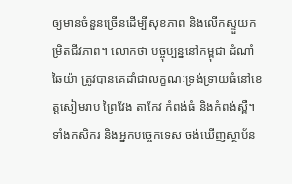ឲ្យមានចំនួនច្រើនដើម្បីសុខភាព និងលើកស្ទួយកម្រិតជីវភាព។ លោកថា បច្ចុប្បន្ននៅកម្ពុជា ដំណាំឆៃយ៉ា ត្រូវបានគេដាំជាលក្ខណៈទ្រង់ទ្រាយធំនៅខេត្តសៀមរាប ព្រៃវែង តាកែវ កំពង់ធំ និងកំពង់ស្ពឺ។
ទាំងកសិករ និងអ្នកបច្ចេកទេស ចង់ឃើញស្ថាប័ន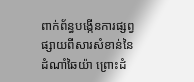ពាក់ព័ន្ធបង្កើនការផ្សព្វផ្សាយពីសារសំខាន់នៃដំណាំឆៃយ៉ា ព្រោះដំ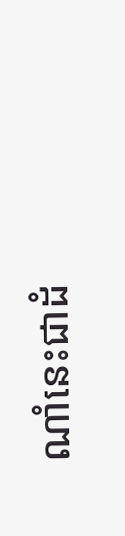ណាំនេះជាដំ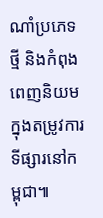ណាំប្រភេទថ្មី និងកំពុងពេញនិយមក្នុងតម្រូវការទីផ្សារនៅកម្ពុជា៕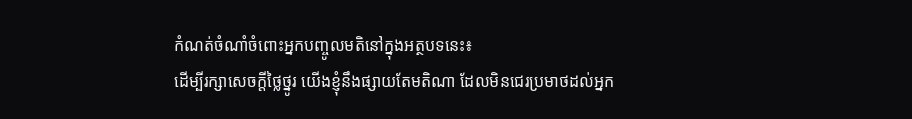កំណត់ចំណាំចំពោះអ្នកបញ្ចូលមតិនៅក្នុងអត្ថបទនេះ៖
ដើម្បីរក្សាសេចក្ដីថ្លៃថ្នូរ យើងខ្ញុំនឹងផ្សាយតែមតិណា ដែលមិនជេរប្រមាថដល់អ្នក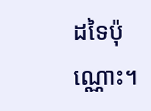ដទៃប៉ុណ្ណោះ។